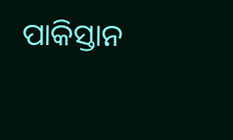ପାକିସ୍ତାନ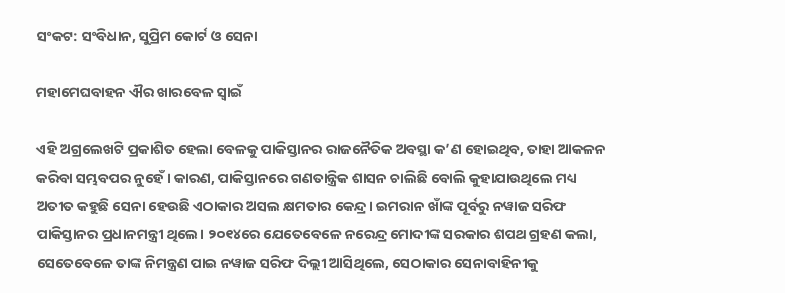ସଂକଟ: ସଂବିଧାନ, ସୁପ୍ରିମ କୋର୍ଟ ଓ ସେନା

ମହାମେଘବାହନ ଐର ଖାରବେଳ ସ୍ୱାଇଁ

ଏହି ଅଗ୍ରଲେଖଟି ପ୍ରକାଶିତ ହେଲା ବେଳକୁ ପାକିସ୍ତାନର ରାଜନୈତିକ ଅବସ୍ଥା କ’ଣ ହୋଇଥିବ, ତାହା ଆକଳନ କରିବା ସମ୍ଭବପର ନୁହେଁ। କାରଣ, ପାକିସ୍ତାନରେ ଗଣତାନ୍ତ୍ରିକ ଶାସନ ଚାଲିଛି ବୋଲି କୁହାଯାଉଥିଲେ ମଧ୍ୟ ଅତୀତ କହୁଛି ସେନା ହେଉଛି ଏଠାକାର ଅସଲ କ୍ଷମତାର କେନ୍ଦ୍ର। ଇମରାନ ଖାଁଙ୍କ ପୂର୍ବରୁ ନୱାଜ ସରିଫ ପାକିସ୍ତାନର ପ୍ରଧାନମନ୍ତ୍ରୀ ଥିଲେ। ୨୦୧୪ରେ ଯେତେବେଳେ ନରେନ୍ଦ୍ର ମୋଦୀଙ୍କ ସରକାର ଶପଥ ଗ୍ରହଣ କଲା, ସେତେବେଳେ ତାଙ୍କ ନିମନ୍ତ୍ରଣ ପାଇ ନୱାଜ ସରିଫ ଦିଲ୍ଲୀ ଆସିଥିଲେ, ସେଠାକାର ସେନାବାହିନୀକୁ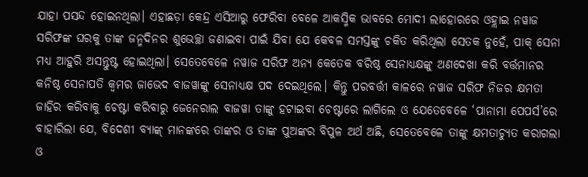ଯାହା ପସନ୍ଦ ହୋଇନଥିଲା। ଏହାଛଡ଼ା କେନ୍ଦ୍ର ଏସିଆରୁ ଫେରିବା ବେଳେ ଆକସ୍ମିକ ଭାବରେ ମୋଦୀ ଲାହୋରରେ ଓହ୍ଲାଇ ନୱାଜ ସରିଫଙ୍କ ଘରକୁ ତାଙ୍କ ଜନ୍ମଦିନର ଶୁଭେଚ୍ଛା ଜଣାଇବା ପାଇଁ ଯିବା ଯେ କେବଳ ସମସ୍ତଙ୍କୁ ଚକିତ କରିଥିଲା ସେତକ ନୁହେଁ, ପାକ୍ ସେନା ମଧ୍ୟ ଆହୁରି ଅସନ୍ତୁଷ୍ଟ ହୋଇଥିଲା। ସେତେବେଳେ ନୱାଜ ସରିଫ ଅନ୍ୟ କେତେକ ବରିଷ୍ଠ ସେନାଧ୍ୟକ୍ଷଙ୍କୁ ଅଣଦେଖା କରି ବର୍ତ୍ତମାନର କନିଷ୍ଠ ସେନାପତି କ୍ୱମର ଜାଭେଦ ବାଜୱାଙ୍କୁ ସେନାଧ୍ୟକ୍ଷ ପଦ ଦେଇଥିଲେ। କିନ୍ତୁ ପରବର୍ତ୍ତୀ କାଳରେ ନୱାଜ ସରିଫ ନିଜର କ୍ଷମତା ଜାହିର କରିବାକୁ ଚେଷ୍ଟା କରିବାରୁ ଜେନେରାଲ ବାଜୱା ତାଙ୍କୁ ହଟାଇବା ଚେଷ୍ଟାରେ ଲାଗିଲେ ଓ ଯେତେବେଳେ ‘ପାନାମା ପେପର୍ସ’ରେ ବାହାରିଲା ଯେ, ବିଦେଶୀ ବ୍ୟାଙ୍କ୍‌ ମାନଙ୍କରେ ତାଙ୍କର ଓ ତାଙ୍କ ପୁଅଙ୍କର ବିପୁଳ ଅର୍ଥ ଅଛି, ସେତେବେଳେ ତାଙ୍କୁ କ୍ଷମତାଚ୍ୟୁତ କରାଗଲା ଓ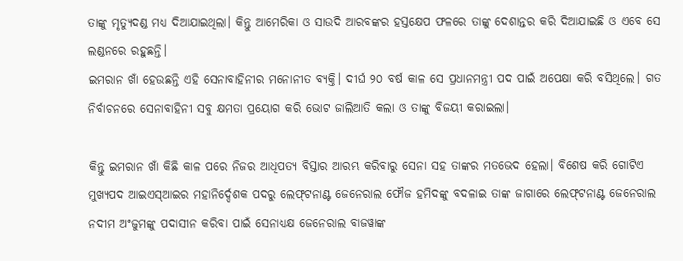ତାଙ୍କୁ ମୃତ୍ୟୁଦଣ୍ଡ ମଧ୍ୟ ଦିଆଯାଇଥିଲା। କିନ୍ତୁ ଆମେରିକା ଓ ସାଉଦି ଆରବଙ୍କର ହସ୍ତକ୍ଷେପ ଫଳରେ ତାଙ୍କୁ ଦେଶାନ୍ତର କରି ଦିଆଯାଇଛି ଓ ଏବେ ସେ ଲଣ୍ଡନରେ ରହୁଛନ୍ତି।
ଇମରାନ ଖାଁ ହେଉଛନ୍ତି ଏହି ସେନାବାହିନୀର ମନୋନୀତ ବ୍ୟକ୍ତି। ଦୀର୍ଘ ୨୦ ବର୍ଷ କାଳ ସେ ପ୍ରଧାନମନ୍ତ୍ରୀ ପଦ ପାଇଁ ଅପେକ୍ଷା କରି ବସିଥିଲେ। ଗତ ନିର୍ବାଚନରେ ସେନାବାହିନୀ ସବୁ କ୍ଷମତା ପ୍ରୟୋଗ କରି ଭୋଟ ଜାଲିଆତି କଲା ଓ ତାଙ୍କୁ ବିଜୟୀ କରାଇଲା।

କିନ୍ତୁ ଇମରାନ ଖାଁ କିଛି କାଳ ପରେ ନିଜର ଆଧିପତ୍ୟ ବିସ୍ତାର ଆରମ୍ଭ କରିବାରୁ ସେନା ସହ ତାଙ୍କର ମତଭେଦ ହେଲା। ବିଶେଷ କରି ଗୋଟିଏ ମୁଖ୍ୟପଦ ଆଇଏସ୍‌ଆଇର ମହାନିର୍ଦ୍ଦେଶକ ପଦରୁ ଲେଫ୍‌ଟନାଣ୍ଟ ଜେନେରାଲ ଫୌଜ ହମିଦଙ୍କୁ ବଦଳାଇ ତାଙ୍କ ଜାଗାରେ ଲେଫ୍‌ଟନାଣ୍ଟ ଜେନେରାଲ ନଦୀମ ଅଂଜୁମଙ୍କୁ ପଦାସୀନ କରିବା ପାଇଁ ସେନାଧ୍ୟକ୍ଷ ଜେନେରାଲ ବାଜୱାଙ୍କ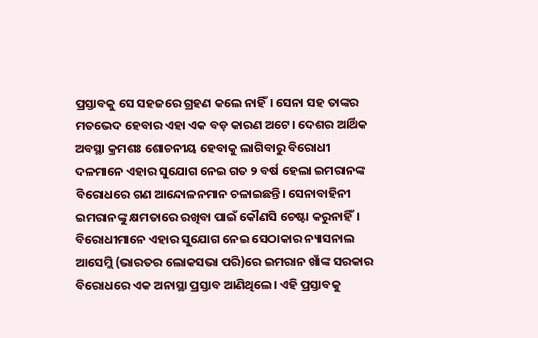ପ୍ରସ୍ତାବକୁ ସେ ସହଜରେ ଗ୍ରହଣ କଲେ ନାହିଁ। ସେନା ସହ ତାଙ୍କର ମତଭେଦ ହେବାର ଏହା ଏକ ବଡ଼ କାରଣ ଅଟେ। ଦେଶର ଆର୍ଥିକ ଅବସ୍ଥା କ୍ରମଶଃ ଶୋଚନୀୟ ହେବାକୁ ଲାଗିବାରୁ ବିରୋଧୀ ଦଳମାନେ ଏହାର ସୁଯୋଗ ନେଇ ଗତ ୨ ବର୍ଷ ହେଲା ଇମରାନଙ୍କ ବିରୋଧରେ ଗଣ ଆନ୍ଦୋଳନମାନ ଚଳାଇଛନ୍ତି। ସେନାବାହିନୀ ଇମରାନଙ୍କୁ କ୍ଷମତାରେ ରଖିବା ପାଇଁ କୌଣସି ଚେଷ୍ଟା କରୁନାହିଁ। ବିରୋଧୀମାନେ ଏହାର ସୁଯୋଗ ନେଇ ସେଠାକାର ନ୍ୟାସନାଲ ଆସେମ୍ଲି (ଭାରତର ଲୋକସଭା ପରି)ରେ ଇମରାନ ଖାଁଙ୍କ ସରକାର ବିରୋଧରେ ଏକ ଅନାସ୍ଥା ପ୍ରସ୍ତାବ ଆଣିଥିଲେ। ଏହି ପ୍ରସ୍ତାବକୁ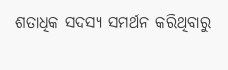ଶତାଧିକ ସଦସ୍ୟ ସମର୍ଥନ କରିଥିବାରୁ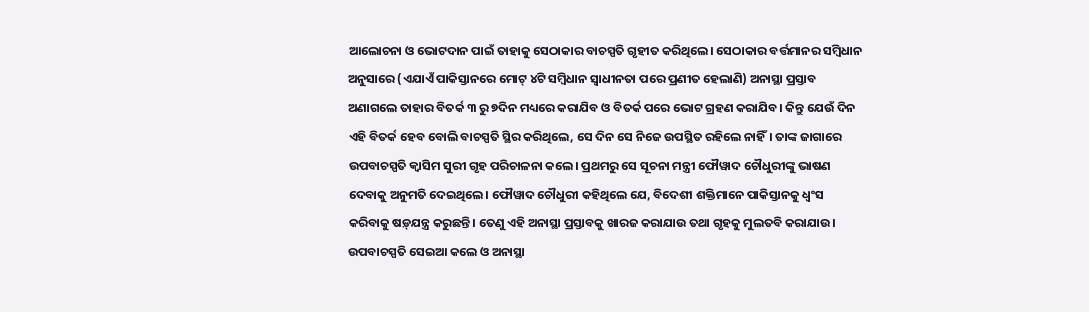ଆଲୋଚନା ଓ ଭୋଟଦାନ ପାଇଁ ତାହାକୁ ସେଠାକାର ବାଚସ୍ପତି ଗୃହୀତ କରିଥିଲେ। ସେଠାକାର ବର୍ତ୍ତମାନର ସମ୍ବିଧାନ ଅନୁସାରେ (ଏଯାଏଁ ପାକିସ୍ତାନରେ ମୋଟ୍ ୪ଟି ସମ୍ବିଧାନ ସ୍ୱାଧୀନତା ପରେ ପ୍ରଣୀତ ହେଲାଣି) ଅନାସ୍ଥା ପ୍ରସ୍ତାବ ଅଣାଗଲେ ତାହାର ବିତର୍କ ୩ ରୁ ୭ଦିନ ମଧ୍ୟରେ କରାଯିବ ଓ ବିତର୍କ ପରେ ଭୋଟ ଗ୍ରହଣ କରାଯିବ। କିନ୍ତୁ ଯେଉଁ ଦିନ ଏହି ବିତର୍କ ହେବ ବୋଲି ବାଚସ୍ପତି ସ୍ଥିର କରିଥିଲେ, ସେ ଦିନ ସେ ନିଜେ ଉପସ୍ଥିତ ରହିଲେ ନାହିଁ। ତାଙ୍କ ଜାଗାରେ ଉପବାଚସ୍ପତି କ୍ୱାସିମ ସୁରୀ ଗୃହ ପରିଚାଳନା କଲେ। ପ୍ରଥମରୁ ସେ ସୂଚନା ମନ୍ତ୍ରୀ ଫୌୱାଦ ଚୌଧୁରୀଙ୍କୁ ଭାଷଣ ଦେବାକୁ ଅନୁମତି ଦେଇଥିଲେ। ଫୌୱାଦ ଚୌଧୁରୀ କହିଥିଲେ ଯେ, ବିଦେଶୀ ଶକ୍ତିମାନେ ପାକିସ୍ତାନକୁ ଧ୍ୱଂସ କରିବାକୁ ଷଡ଼୍‌ଯନ୍ତ୍ର କରୁଛନ୍ତି। ତେଣୁ ଏହି ଅନାସ୍ଥା ପ୍ରସ୍ତାବକୁ ଖାରଜ କରାଯାଉ ତଥା ଗୃହକୁ ମୁଲତବି କରାଯାଉ। ଉପବାଚସ୍ପତି ସେଇଆ କଲେ ଓ ଅନାସ୍ଥା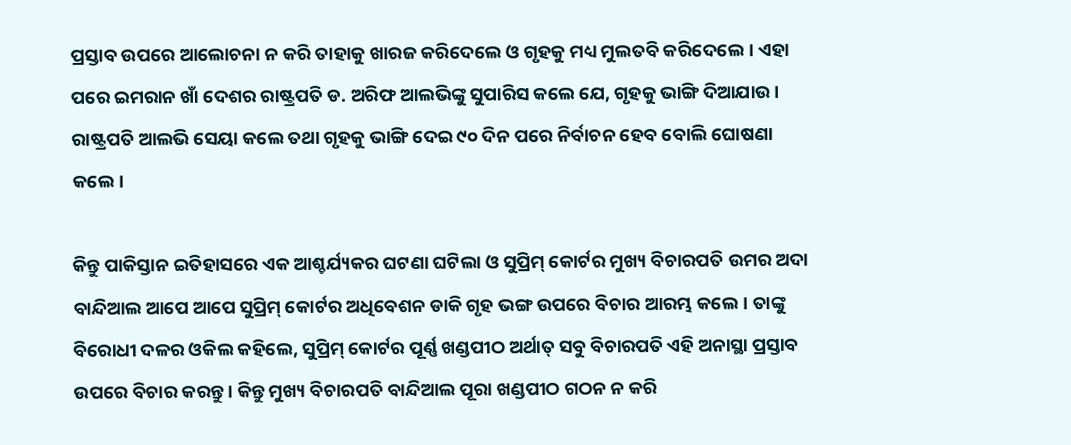ପ୍ରସ୍ତାବ ଉପରେ ଆଲୋଚନା ନ କରି ତାହାକୁ ଖାରଜ କରିଦେଲେ ଓ ଗୃହକୁ ମଧ୍ୟ ମୁଲତବି କରିଦେଲେ। ଏହା ପରେ ଇମରାନ ଖାଁ ଦେଶର ରାଷ୍ଟ୍ରପତି ଡ. ଅରିଫ ଆଲଭିଙ୍କୁ ସୁପାରିସ କଲେ ଯେ, ଗୃହକୁ ଭାଙ୍ଗି ଦିଆଯାଉ। ରାଷ୍ଟ୍ରପତି ଆଲଭି ସେୟା କଲେ ତଥା ଗୃହକୁ ଭାଙ୍ଗି ଦେଇ ୯୦ ଦିନ ପରେ ନିର୍ବାଚନ ହେବ ବୋଲି ଘୋଷଣା କଲେ।

କିନ୍ତୁ ପାକିସ୍ତାନ ଇତିହାସରେ ଏକ ଆଶ୍ଚର୍ଯ୍ୟକର ଘଟଣା ଘଟିଲା ଓ ସୁପ୍ରିମ୍‌ କୋର୍ଟର ମୁଖ୍ୟ ବିଚାରପତି ଉମର ଅଦା ବାନ୍ଦିଆଲ ଆପେ ଆପେ ସୁପ୍ରିମ୍‌ କୋର୍ଟର ଅଧିବେଶନ ଡାକି ଗୃହ ଭଙ୍ଗ ଉପରେ ବିଚାର ଆରମ୍ଭ କଲେ। ତାଙ୍କୁ ବିରୋଧୀ ଦଳର ଓକିଲ କହିଲେ, ସୁପ୍ରିମ୍‌ କୋର୍ଟର ପୂର୍ଣ୍ଣ ଖଣ୍ଡପୀଠ ଅର୍ଥାତ୍ ସବୁ ବିଚାରପତି ଏହି ଅନାସ୍ଥା ପ୍ରସ୍ତାବ ଉପରେ ବିଚାର କରନ୍ତୁ। କିନ୍ତୁ ମୁଖ୍ୟ ବିଚାରପତି ବାନ୍ଦିଆଲ ପୂରା ଖଣ୍ଡପୀଠ ଗଠନ ନ କରି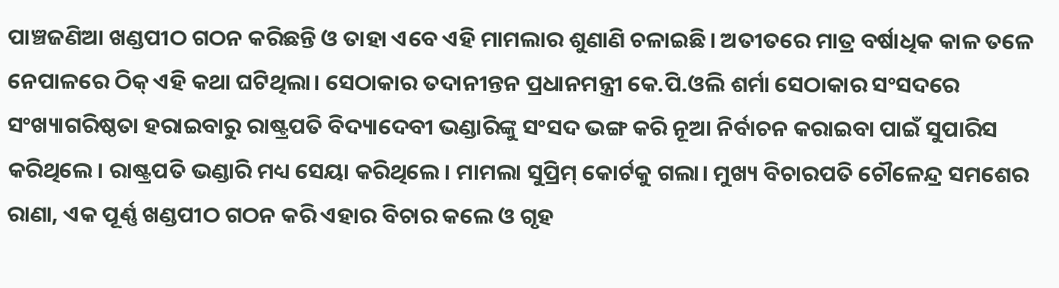ପାଞ୍ଚଜଣିଆ ଖଣ୍ଡପୀଠ ଗଠନ କରିଛନ୍ତି ଓ ତାହା ଏବେ ଏହି ମାମଲାର ଶୁଣାଣି ଚଳାଇଛି। ଅତୀତରେ ମାତ୍ର ବର୍ଷାଧିକ କାଳ ତଳେ ନେପାଳରେ ଠିକ୍ ଏହି କଥା ଘଟିଥିଲା। ସେଠାକାର ତଦାନୀନ୍ତନ ପ୍ରଧାନମନ୍ତ୍ରୀ କେ.ପି.ଓଲି ଶର୍ମା ସେଠାକାର ସଂସଦରେ ସଂଖ୍ୟାଗରିଷ୍ଠତା ହରାଇବାରୁ ରାଷ୍ଟ୍ରପତି ବିଦ୍ୟାଦେବୀ ଭଣ୍ଡାରିଙ୍କୁ ସଂସଦ ଭଙ୍ଗ କରି ନୂଆ ନିର୍ବାଚନ କରାଇବା ପାଇଁ ସୁପାରିସ କରିଥିଲେ। ରାଷ୍ଟ୍ରପତି ଭଣ୍ଡାରି ମଧ୍ୟ ସେୟା କରିଥିଲେ। ମାମଲା ସୁପ୍ରିମ୍‌ କୋର୍ଟକୁ ଗଲା। ମୁଖ୍ୟ ବିଚାରପତି ଚୌଳେନ୍ଦ୍ର ସମଶେର ରାଣା, ଏକ ପୂର୍ଣ୍ଣ ଖଣ୍ଡପୀଠ ଗଠନ କରି ଏହାର ବିଚାର କଲେ ଓ ଗୃହ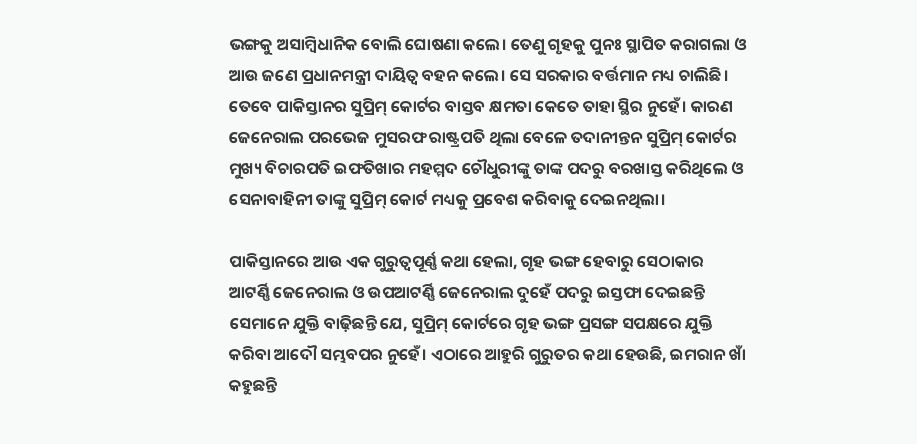ଭଙ୍ଗକୁ ଅସାମ୍ବିଧାନିକ ବୋଲି ଘୋଷଣା କଲେ। ତେଣୁ ଗୃହକୁ ପୁନଃ ସ୍ଥାପିତ କରାଗଲା ଓ ଆଉ ଜଣେ ପ୍ରଧାନମନ୍ତ୍ରୀ ଦାୟିତ୍ୱ ବହନ କଲେ। ସେ ସରକାର ବର୍ତ୍ତମାନ ମଧ୍ୟ ଚାଲିଛି।
ତେବେ ପାକିସ୍ତାନର ସୁପ୍ରିମ୍‌ କୋର୍ଟର ବାସ୍ତବ କ୍ଷମତା କେତେ ତାହା ସ୍ଥିର ନୁହେଁ। କାରଣ ଜେନେରାଲ ପରଭେଜ ମୁସରଫ ରାଷ୍ଟ୍ରପତି ଥିଲା ବେଳେ ତଦାନୀନ୍ତନ ସୁପ୍ରିମ୍‌ କୋର୍ଟର ମୁଖ୍ୟ ବିଚାରପତି ଇଫତିଖାର ମହମ୍ମଦ ଚୌଧୁରୀଙ୍କୁ ତାଙ୍କ ପଦରୁ ବରଖାସ୍ତ କରିଥିଲେ ଓ ସେନାବାହିନୀ ତାଙ୍କୁ ସୁପ୍ରିମ୍‌ କୋର୍ଟ ମଧ୍ୟକୁ ପ୍ରବେଶ କରିବାକୁ ଦେଇନଥିଲା।

ପାକିସ୍ତାନରେ ଆଉ ଏକ ଗୁରୁତ୍ୱପୂର୍ଣ୍ଣ କଥା ହେଲା, ଗୃହ ଭଙ୍ଗ ହେବାରୁ ସେଠାକାର ଆଟର୍ଣ୍ଣି ଜେନେରାଲ ଓ ଉପଆଟର୍ଣ୍ଣି ଜେନେରାଲ ଦୁହେଁ ପଦରୁ ଇସ୍ତଫା ଦେଇଛନ୍ତି ସେମାନେ ଯୁକ୍ତି ବାଢ଼ିଛନ୍ତି ଯେ, ସୁପ୍ରିମ୍‌ କୋର୍ଟରେ ଗୃହ ଭଙ୍ଗ ପ୍ରସଙ୍ଗ ସପକ୍ଷରେ ଯୁକ୍ତି କରିବା ଆଦୌ ସମ୍ଭବପର ନୁହେଁ। ଏଠାରେ ଆହୁରି ଗୁରୁତର କଥା ହେଉଛି, ଇମରାନ ଖାଁ କହୁଛନ୍ତି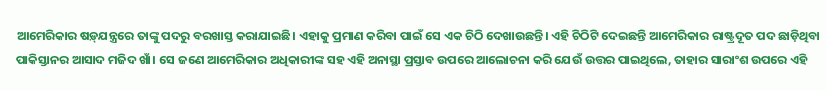ଆମେରିକାର ଷଡ଼୍‌ଯନ୍ତ୍ରରେ ତାଙ୍କୁ ପଦରୁ ବରଖାସ୍ତ କରାଯାଇଛି। ଏହାକୁ ପ୍ରମାଣ କରିବା ପାଇଁ ସେ ଏକ ଚିଠି ଦେଖାଉଛନ୍ତି। ଏହି ଚିଠିଟି ଦେଇଛନ୍ତି ଆମେରିକାର ରାଷ୍ଟ୍ରଦୂତ ପଦ ଛାଡ଼ିଥିବା ପାକିସ୍ତାନର ଆସାଦ ମଜିଦ ଖାଁ। ସେ ଜଣେ ଆମେରିକାର ଅଧିକାରୀଙ୍କ ସହ ଏହି ଅନାସ୍ଥା ପ୍ରସ୍ତାବ ଉପରେ ଆଲୋଚନା କରି ଯେଉଁ ଉତ୍ତର ପାଇଥିଲେ, ତାହାର ସାରାଂଶ ଉପରେ ଏହି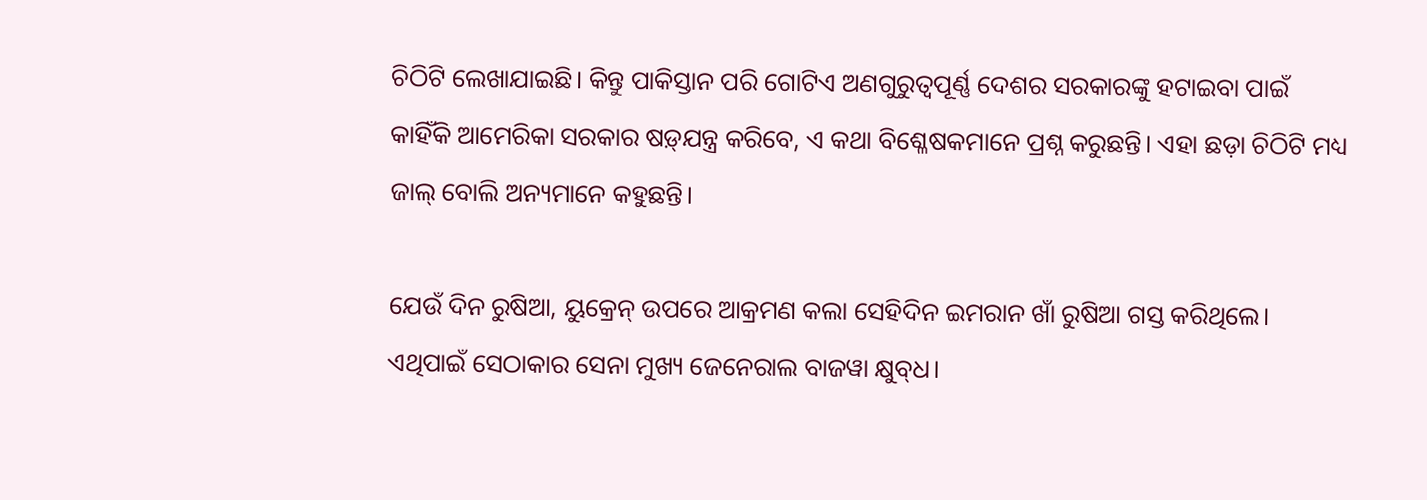ଚିଠିଟି ଲେଖାଯାଇଛି। କିନ୍ତୁ ପାକିସ୍ତାନ ପରି ଗୋଟିଏ ଅଣଗୁରୁତ୍ୱପୂର୍ଣ୍ଣ ଦେଶର ସରକାରଙ୍କୁ ହଟାଇବା ପାଇଁ କାହିଁକି ଆମେରିକା ସରକାର ଷଡ଼୍‌ଯନ୍ତ୍ର କରିବେ, ଏ କଥା ବିଶ୍ଳେଷକମାନେ ପ୍ରଶ୍ନ କରୁଛନ୍ତି। ଏହା ଛଡ଼ା ଚିଠିଟି ମଧ୍ୟ ଜାଲ୍ ବୋଲି ଅନ୍ୟମାନେ କହୁଛନ୍ତି।

ଯେଉଁ ଦିନ ରୁଷିଆ, ୟୁକ୍ରେନ୍‌ ଉପରେ ଆକ୍ରମଣ କଲା ସେହିଦିନ ଇମରାନ ଖାଁ ରୁଷିଆ ଗସ୍ତ କରିଥିଲେ। ଏଥିପାଇଁ ସେଠାକାର ସେନା ମୁଖ୍ୟ ଜେନେରାଲ ବାଜୱା କ୍ଷୁବ୍‌ଧ।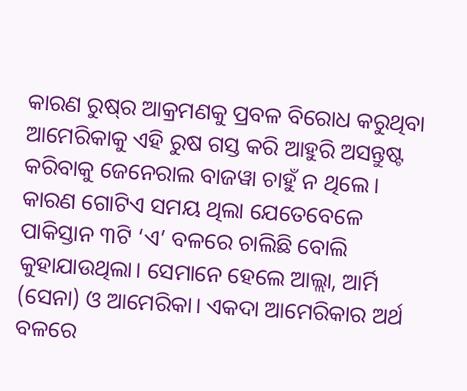କାରଣ ରୁଷ୍‌ର ଆକ୍ରମଣକୁ ପ୍ରବଳ ବିରୋଧ କରୁଥିବା ଆମେରିକାକୁ ଏହି ରୁଷ ଗସ୍ତ କରି ଆହୁରି ଅସନ୍ତୁଷ୍ଟ କରିବାକୁ ଜେନେରାଲ ବାଜୱା ଚାହୁଁ ନ ଥିଲେ। କାରଣ ଗୋଟିଏ ସମୟ ଥିଲା ଯେତେବେଳେ ପାକିସ୍ତାନ ୩ଟି ‘ଏ’ ବଳରେ ଚାଲିଛି ବୋଲି କୁହାଯାଉଥିଲା। ସେମାନେ ହେଲେ ଆଲ୍ଲା, ଆର୍ମି (ସେନା) ଓ ଆମେରିକା। ଏକଦା ଆମେରିକାର ଅର୍ଥ ବଳରେ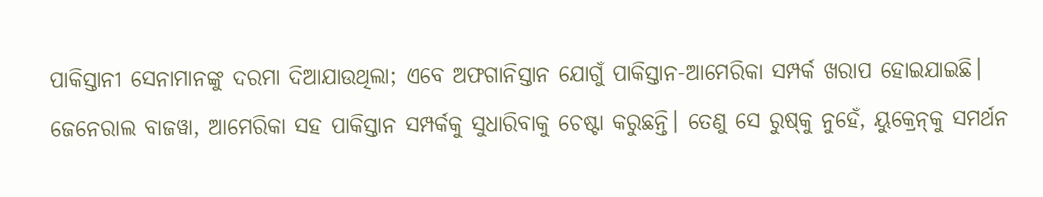ପାକିସ୍ତାନୀ ସେନାମାନଙ୍କୁ ଦରମା ଦିଆଯାଉଥିଲା; ଏବେ ଅଫଗାନିସ୍ତାନ ଯୋଗୁଁ ପାକିସ୍ତାନ-ଆମେରିକା ସମ୍ପର୍କ ଖରାପ ହୋଇଯାଇଛି। ଜେନେରାଲ ବାଜୱା, ଆମେରିକା ସହ ପାକିସ୍ତାନ ସମ୍ପର୍କକୁ ସୁଧାରିବାକୁ ଚେଷ୍ଟା କରୁଛନ୍ତି। ତେଣୁ ସେ ରୁଷ୍‌କୁ ନୁହେଁ, ୟୁକ୍ରେନ୍‌କୁ ସମର୍ଥନ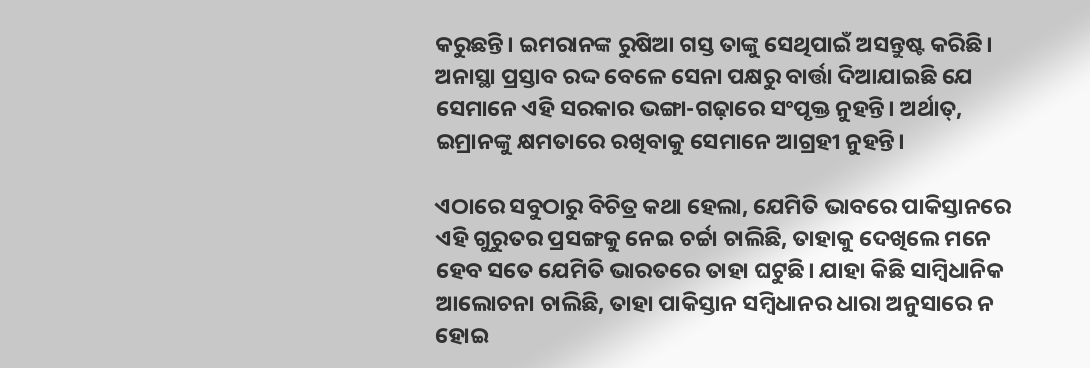କରୁଛନ୍ତି। ଇମରାନଙ୍କ ରୁଷିଆ ଗସ୍ତ ତାଙ୍କୁ ସେଥିପାଇଁ ଅସନ୍ତୁଷ୍ଟ କରିଛି। ଅନାସ୍ଥା ପ୍ରସ୍ତାବ ରଦ୍ଦ ବେଳେ ସେନା ପକ୍ଷରୁ ବାର୍ତ୍ତା ଦିଆଯାଇଛି ଯେ ସେମାନେ ଏହି ସରକାର ଭଙ୍ଗା-ଗଢ଼ାରେ ସଂପୃକ୍ତ ନୁହନ୍ତି। ଅର୍ଥାତ୍‌, ଇମ୍ରାନଙ୍କୁ କ୍ଷମତାରେ ରଖିବାକୁ ସେମାନେ ଆଗ୍ରହୀ ନୁହନ୍ତି।

ଏଠାରେ ସବୁଠାରୁ ବିଚିତ୍ର କଥା ହେଲା, ଯେମିତି ଭାବରେ ପାକିସ୍ତାନରେ ଏହି ଗୁରୁତର ପ୍ରସଙ୍ଗକୁ ନେଇ ଚର୍ଚ୍ଚା ଚାଲିଛି, ତାହାକୁ ଦେଖିଲେ ମନେ ହେବ ସତେ ଯେମିତି ଭାରତରେ ତାହା ଘଟୁଛି। ଯାହା କିଛି ସାମ୍ବିଧାନିକ ଆଲୋଚନା ଚାଲିଛି, ତାହା ପାକିସ୍ତାନ ସମ୍ବିଧାନର ଧାରା ଅନୁସାରେ ନ ହୋଇ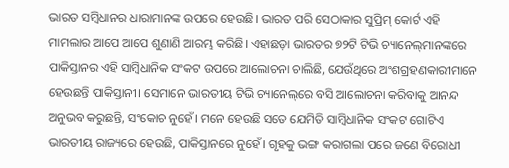ଭାରତ ସମ୍ବିଧାନର ଧାରାମାନଙ୍କ ଉପରେ ହେଉଛି। ଭାରତ ପରି ସେଠାକାର ସୁପ୍ରିମ୍‌ କୋର୍ଟ ଏହି ମାମଲାର ଆପେ ଆପେ ଶୁଣାଣି ଆରମ୍ଭ କରିଛି। ଏହାଛଡ଼ା ଭାରତର ୭୨ଟି ଟିଭି ଚ୍ୟାନେଲ୍‌ମାନଙ୍କରେ ପାକିସ୍ତାନର ଏହି ସାମ୍ବିଧାନିକ ସଂକଟ ଉପରେ ଆଲୋଚନା ଚାଲିଛି, ଯେଉଁଥିରେ ଅଂଶଗ୍ରହଣକାରୀମାନେ ହେଉଛନ୍ତି ପାକିସ୍ତାନୀ। ସେମାନେ ଭାରତୀୟ ଟିଭି ଚ୍ୟାନେଲ୍‌ରେ ବସି ଆଲୋଚନା କରିବାକୁ ଆନନ୍ଦ ଅନୁଭବ କରୁଛନ୍ତି, ସଂକୋଚ ନୁହେଁ। ମନେ ହେଉଛି ସତେ ଯେମିତି ସାମ୍ବିଧାନିକ ସଂକଟ ଗୋଟିଏ ଭାରତୀୟ ରାଜ୍ୟରେ ହେଉଛି, ପାକିସ୍ତାନରେ ନୁହେଁ। ଗୃହକୁ ଭଙ୍ଗ କରାଗଲା ପରେ ଜଣେ ବିରୋଧୀ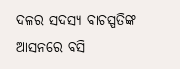ଦଳର ସଦସ୍ୟ ବାଚସ୍ପତିଙ୍କ ଆସନରେ ବସି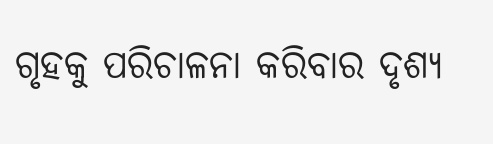ଗୃହକୁ ପରିଚାଳନା କରିବାର ଦୃଶ୍ୟ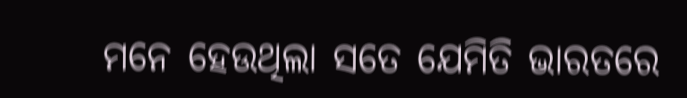ମନେ ହେଉଥିଲା ସତେ ଯେମିତି ଭାରତରେ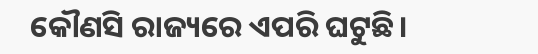କୌଣସି ରାଜ୍ୟରେ ଏପରି ଘଟୁଛି।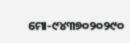ମୋ-୯୪୩୭୦୨୦୨୯୦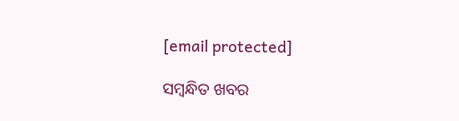[email protected]

ସମ୍ବନ୍ଧିତ ଖବର